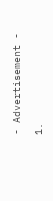- Advertisement -

1.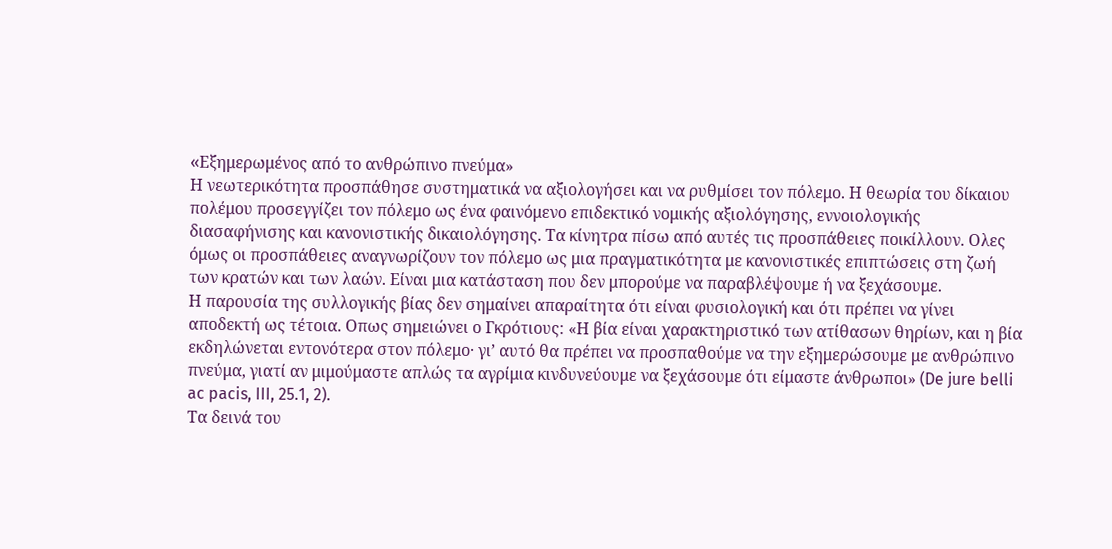«Eξημερωμένος από το ανθρώπινο πνεύμα»
Η νεωτερικότητα προσπάθησε συστηματικά να αξιολογήσει και να ρυθμίσει τον πόλεμο. Η θεωρία του δίκαιου πολέμου προσεγγίζει τον πόλεμο ως ένα φαινόμενο επιδεκτικό νομικής αξιολόγησης, εννοιολογικής διασαφήνισης και κανονιστικής δικαιολόγησης. Τα κίνητρα πίσω από αυτές τις προσπάθειες ποικίλλουν. Ολες όμως οι προσπάθειες αναγνωρίζουν τον πόλεμο ως μια πραγματικότητα με κανονιστικές επιπτώσεις στη ζωή των κρατών και των λαών. Είναι μια κατάσταση που δεν μπορούμε να παραβλέψουμε ή να ξεχάσουμε.
Η παρουσία της συλλογικής βίας δεν σημαίνει απαραίτητα ότι είναι φυσιολογική και ότι πρέπει να γίνει αποδεκτή ως τέτοια. Οπως σημειώνει ο Γκρότιους: «Η βία είναι χαρακτηριστικό των ατίθασων θηρίων, και η βία εκδηλώνεται εντονότερα στον πόλεμο· γι’ αυτό θα πρέπει να προσπαθούμε να την εξημερώσουμε με ανθρώπινο πνεύμα, γιατί αν μιμούμαστε απλώς τα αγρίμια κινδυνεύουμε να ξεχάσουμε ότι είμαστε άνθρωποι» (De jure belli ac pacis, III, 25.1, 2).
Τα δεινά του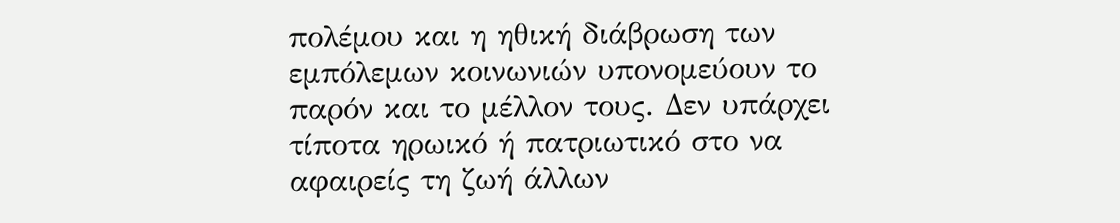πολέμου και η ηθική διάβρωση των εμπόλεμων κοινωνιών υπονομεύουν το παρόν και το μέλλον τους. Δεν υπάρχει τίποτα ηρωικό ή πατριωτικό στο να αφαιρείς τη ζωή άλλων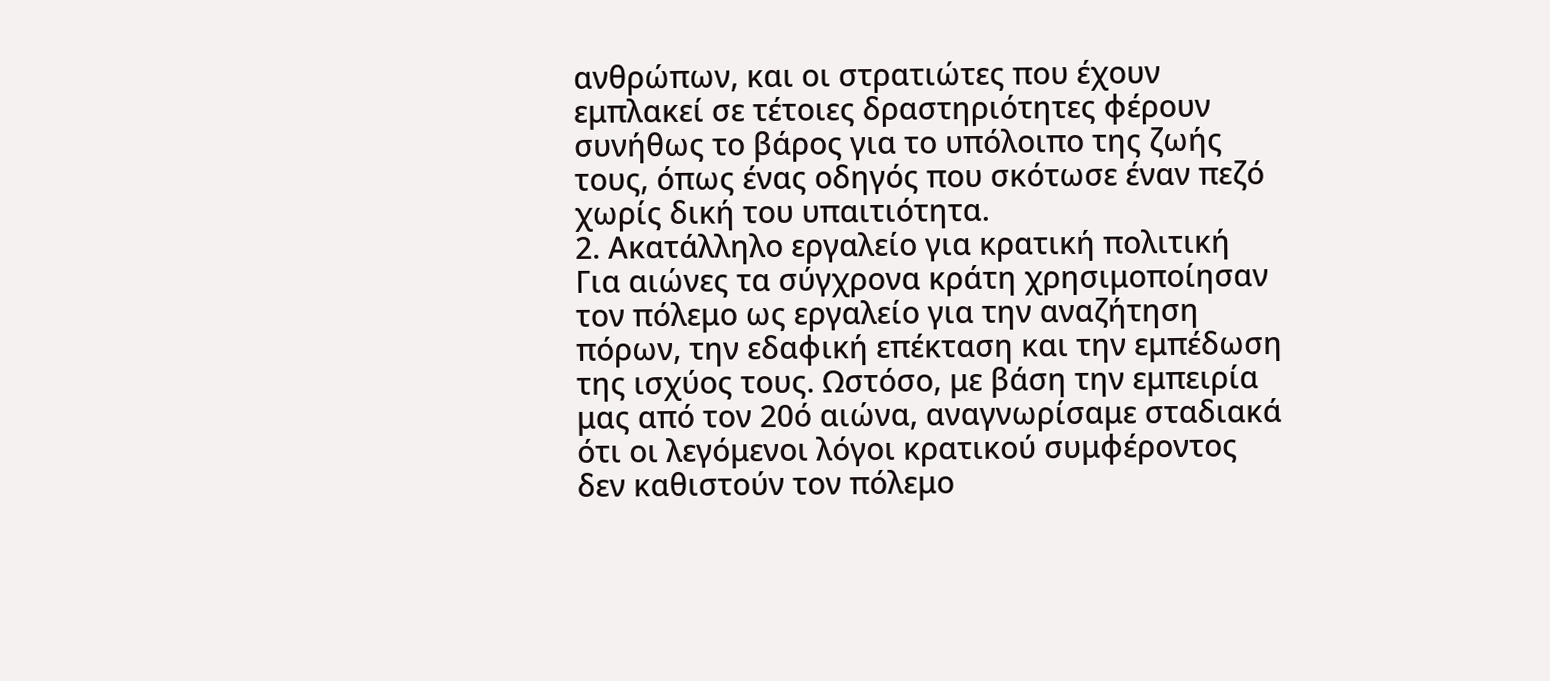ανθρώπων, και οι στρατιώτες που έχουν εμπλακεί σε τέτοιες δραστηριότητες φέρουν συνήθως το βάρος για το υπόλοιπο της ζωής τους, όπως ένας οδηγός που σκότωσε έναν πεζό χωρίς δική του υπαιτιότητα.
2. Ακατάλληλο εργαλείο για κρατική πολιτική
Για αιώνες τα σύγχρονα κράτη χρησιμοποίησαν τον πόλεμο ως εργαλείο για την αναζήτηση πόρων, την εδαφική επέκταση και την εμπέδωση της ισχύος τους. Ωστόσο, με βάση την εμπειρία μας από τον 20ό αιώνα, αναγνωρίσαμε σταδιακά ότι οι λεγόμενοι λόγοι κρατικού συμφέροντος δεν καθιστούν τον πόλεμο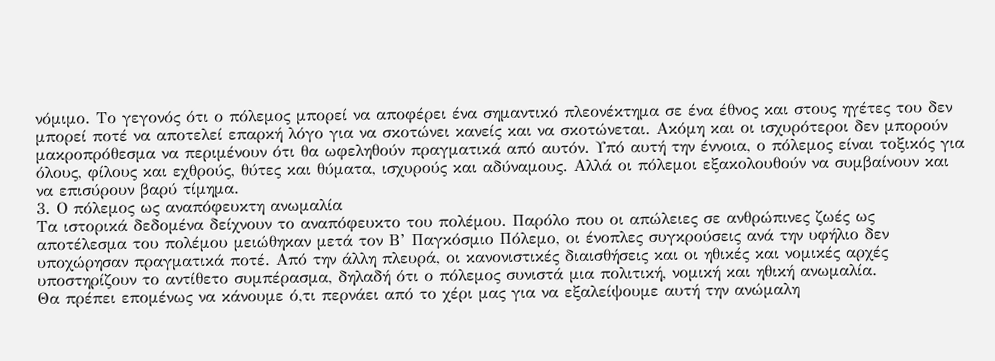νόμιμο. Το γεγονός ότι ο πόλεμος μπορεί να αποφέρει ένα σημαντικό πλεονέκτημα σε ένα έθνος και στους ηγέτες του δεν μπορεί ποτέ να αποτελεί επαρκή λόγο για να σκοτώνει κανείς και να σκοτώνεται. Ακόμη και οι ισχυρότεροι δεν μπορούν μακροπρόθεσμα να περιμένουν ότι θα ωφεληθούν πραγματικά από αυτόν. Υπό αυτή την έννοια, ο πόλεμος είναι τοξικός για όλους, φίλους και εχθρούς, θύτες και θύματα, ισχυρούς και αδύναμους. Αλλά οι πόλεμοι εξακολουθούν να συμβαίνουν και να επισύρουν βαρύ τίμημα.
3. Ο πόλεμος ως αναπόφευκτη ανωμαλία
Τα ιστορικά δεδομένα δείχνουν το αναπόφευκτο του πολέμου. Παρόλο που οι απώλειες σε ανθρώπινες ζωές ως αποτέλεσμα του πολέμου μειώθηκαν μετά τον Β’ Παγκόσμιο Πόλεμο, οι ένοπλες συγκρούσεις ανά την υφήλιο δεν υποχώρησαν πραγματικά ποτέ. Από την άλλη πλευρά, οι κανονιστικές διαισθήσεις και οι ηθικές και νομικές αρχές υποστηρίζουν το αντίθετο συμπέρασμα, δηλαδή ότι ο πόλεμος συνιστά μια πολιτική, νομική και ηθική ανωμαλία.
Θα πρέπει επομένως να κάνουμε ό,τι περνάει από το χέρι μας για να εξαλείψουμε αυτή την ανώμαλη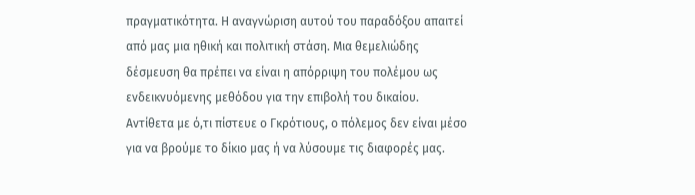πραγματικότητα. Η αναγνώριση αυτού του παραδόξου απαιτεί από μας μια ηθική και πολιτική στάση. Μια θεμελιώδης δέσμευση θα πρέπει να είναι η απόρριψη του πολέμου ως ενδεικνυόμενης μεθόδου για την επιβολή του δικαίου. Αντίθετα με ό,τι πίστευε ο Γκρότιους, ο πόλεμος δεν είναι μέσο για να βρούμε το δίκιο μας ή να λύσουμε τις διαφορές μας.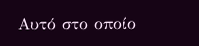Αυτό στο οποίο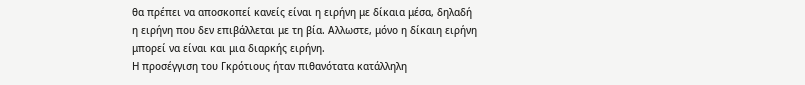θα πρέπει να αποσκοπεί κανείς είναι η ειρήνη με δίκαια μέσα, δηλαδή η ειρήνη που δεν επιβάλλεται με τη βία. Αλλωστε, μόνο η δίκαιη ειρήνη μπορεί να είναι και μια διαρκής ειρήνη.
Η προσέγγιση του Γκρότιους ήταν πιθανότατα κατάλληλη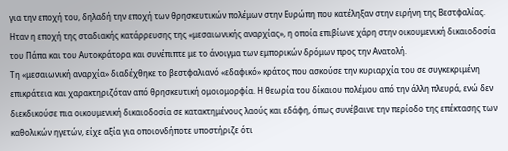για την εποχή του, δηλαδή την εποχή των θρησκευτικών πολέμων στην Ευρώπη που κατέληξαν στην ειρήνη της Βεστφαλίας. Ηταν η εποχή της σταδιακής κατάρρευσης της «μεσαιωνικής αναρχίας», η οποία επιβίωνε χάρη στην οικουμενική δικαιοδοσία του Πάπα και του Αυτοκράτορα και συνέπιπτε με το άνοιγμα των εμπορικών δρόμων προς την Ανατολή.
Τη «μεσαιωνική αναρχία» διαδέχθηκε το βεστφαλιανό «εδαφικό» κράτος που ασκούσε την κυριαρχία του σε συγκεκριμένη επικράτεια και χαρακτηριζόταν από θρησκευτική ομοιομορφία. Η θεωρία του δίκαιου πολέμου από την άλλη πλευρά, ενώ δεν διεκδικούσε πια οικουμενική δικαιοδοσία σε κατακτημένους λαούς και εδάφη, όπως συνέβαινε την περίοδο της επέκτασης των καθολικών ηγετών, είχε αξία για οποιονδήποτε υποστήριζε ότι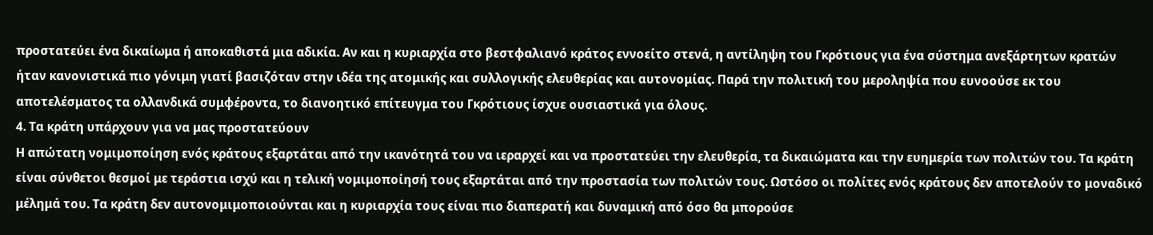προστατεύει ένα δικαίωμα ή αποκαθιστά μια αδικία. Αν και η κυριαρχία στο βεστφαλιανό κράτος εννοείτο στενά, η αντίληψη του Γκρότιους για ένα σύστημα ανεξάρτητων κρατών ήταν κανονιστικά πιο γόνιμη γιατί βασιζόταν στην ιδέα της ατομικής και συλλογικής ελευθερίας και αυτονομίας. Παρά την πολιτική του μεροληψία που ευνοούσε εκ του αποτελέσματος τα ολλανδικά συμφέροντα, το διανοητικό επίτευγμα του Γκρότιους ίσχυε ουσιαστικά για όλους.
4. Τα κράτη υπάρχουν για να μας προστατεύουν
Η απώτατη νομιμοποίηση ενός κράτους εξαρτάται από την ικανότητά του να ιεραρχεί και να προστατεύει την ελευθερία, τα δικαιώματα και την ευημερία των πολιτών του. Τα κράτη είναι σύνθετοι θεσμοί με τεράστια ισχύ και η τελική νομιμοποίησή τους εξαρτάται από την προστασία των πολιτών τους. Ωστόσο οι πολίτες ενός κράτους δεν αποτελούν το μοναδικό μέλημά του. Τα κράτη δεν αυτονομιμοποιούνται και η κυριαρχία τους είναι πιο διαπερατή και δυναμική από όσο θα μπορούσε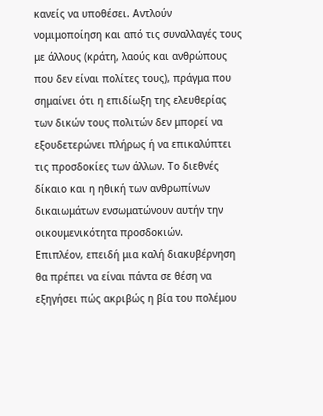κανείς να υποθέσει. Αντλούν νομιμοποίηση και από τις συναλλαγές τους με άλλους (κράτη, λαούς και ανθρώπους που δεν είναι πολίτες τους), πράγμα που σημαίνει ότι η επιδίωξη της ελευθερίας των δικών τους πολιτών δεν μπορεί να εξουδετερώνει πλήρως ή να επικαλύπτει τις προσδοκίες των άλλων. Το διεθνές δίκαιο και η ηθική των ανθρωπίνων δικαιωμάτων ενσωματώνουν αυτήν την οικουμενικότητα προσδοκιών.
Επιπλέον, επειδή μια καλή διακυβέρνηση θα πρέπει να είναι πάντα σε θέση να εξηγήσει πώς ακριβώς η βία του πολέμου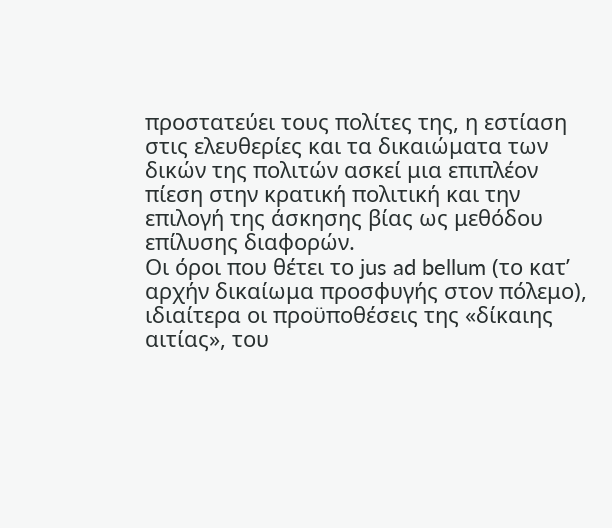προστατεύει τους πολίτες της, η εστίαση στις ελευθερίες και τα δικαιώματα των δικών της πολιτών ασκεί μια επιπλέον πίεση στην κρατική πολιτική και την επιλογή της άσκησης βίας ως μεθόδου επίλυσης διαφορών.
Οι όροι που θέτει το jus ad bellum (το κατ’ αρχήν δικαίωμα προσφυγής στον πόλεμο), ιδιαίτερα οι προϋποθέσεις της «δίκαιης αιτίας», του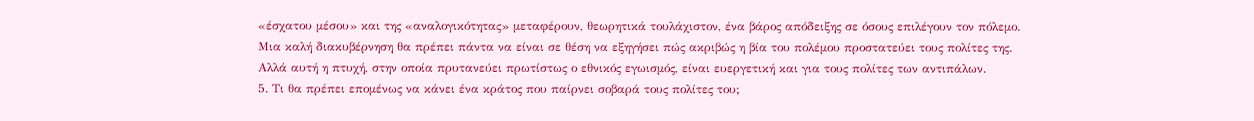«έσχατου μέσου» και της «αναλογικότητας» μεταφέρουν, θεωρητικά τουλάχιστον, ένα βάρος απόδειξης σε όσους επιλέγουν τον πόλεμο. Μια καλή διακυβέρνηση θα πρέπει πάντα να είναι σε θέση να εξηγήσει πώς ακριβώς η βία του πολέμου προστατεύει τους πολίτες της. Αλλά αυτή η πτυχή, στην οποία πρυτανεύει πρωτίστως ο εθνικός εγωισμός, είναι ευεργετική και για τους πολίτες των αντιπάλων.
5. Τι θα πρέπει επομένως να κάνει ένα κράτος που παίρνει σοβαρά τους πολίτες του;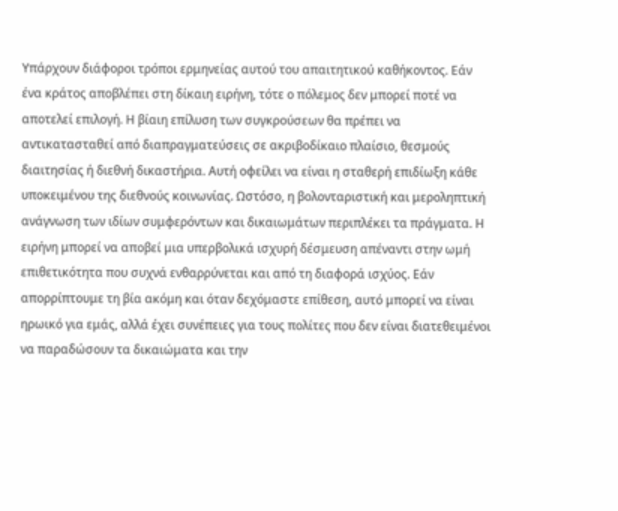Υπάρχουν διάφοροι τρόποι ερμηνείας αυτού του απαιτητικού καθήκοντος. Εάν ένα κράτος αποβλέπει στη δίκαιη ειρήνη, τότε ο πόλεμος δεν μπορεί ποτέ να αποτελεί επιλογή. Η βίαιη επίλυση των συγκρούσεων θα πρέπει να αντικατασταθεί από διαπραγματεύσεις σε ακριβοδίκαιο πλαίσιο, θεσμούς διαιτησίας ή διεθνή δικαστήρια. Αυτή οφείλει να είναι η σταθερή επιδίωξη κάθε υποκειμένου της διεθνούς κοινωνίας. Ωστόσο, η βολονταριστική και μεροληπτική ανάγνωση των ιδίων συμφερόντων και δικαιωμάτων περιπλέκει τα πράγματα. Η ειρήνη μπορεί να αποβεί μια υπερβολικά ισχυρή δέσμευση απέναντι στην ωμή επιθετικότητα που συχνά ενθαρρύνεται και από τη διαφορά ισχύος. Εάν απορρίπτουμε τη βία ακόμη και όταν δεχόμαστε επίθεση, αυτό μπορεί να είναι ηρωικό για εμάς, αλλά έχει συνέπειες για τους πολίτες που δεν είναι διατεθειμένοι να παραδώσουν τα δικαιώματα και την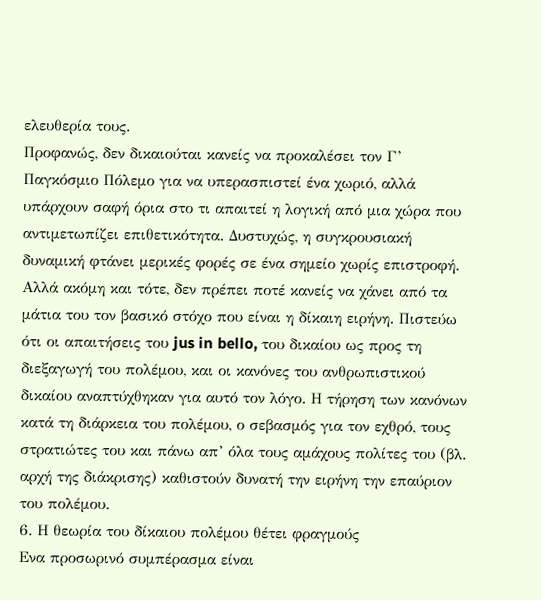ελευθερία τους.
Προφανώς, δεν δικαιούται κανείς να προκαλέσει τον Γ’ Παγκόσμιο Πόλεμο για να υπερασπιστεί ένα χωριό, αλλά υπάρχουν σαφή όρια στο τι απαιτεί η λογική από μια χώρα που αντιμετωπίζει επιθετικότητα. Δυστυχώς, η συγκρουσιακή δυναμική φτάνει μερικές φορές σε ένα σημείο χωρίς επιστροφή. Αλλά ακόμη και τότε, δεν πρέπει ποτέ κανείς να χάνει από τα μάτια του τον βασικό στόχο που είναι η δίκαιη ειρήνη. Πιστεύω ότι οι απαιτήσεις του jus in bello, του δικαίου ως προς τη διεξαγωγή του πολέμου, και οι κανόνες του ανθρωπιστικού δικαίου αναπτύχθηκαν για αυτό τον λόγο. Η τήρηση των κανόνων κατά τη διάρκεια του πολέμου, ο σεβασμός για τον εχθρό, τους στρατιώτες του και πάνω απ’ όλα τους αμάχους πολίτες του (βλ. αρχή της διάκρισης) καθιστούν δυνατή την ειρήνη την επαύριον του πολέμου.
6. Η θεωρία του δίκαιου πολέμου θέτει φραγμούς
Ενα προσωρινό συμπέρασμα είναι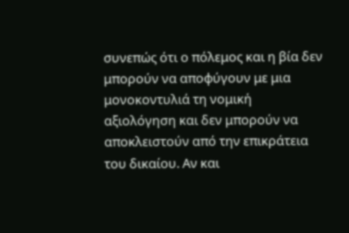συνεπώς ότι ο πόλεμος και η βία δεν μπορούν να αποφύγουν με μια μονοκοντυλιά τη νομική αξιολόγηση και δεν μπορούν να αποκλειστούν από την επικράτεια του δικαίου. Αν και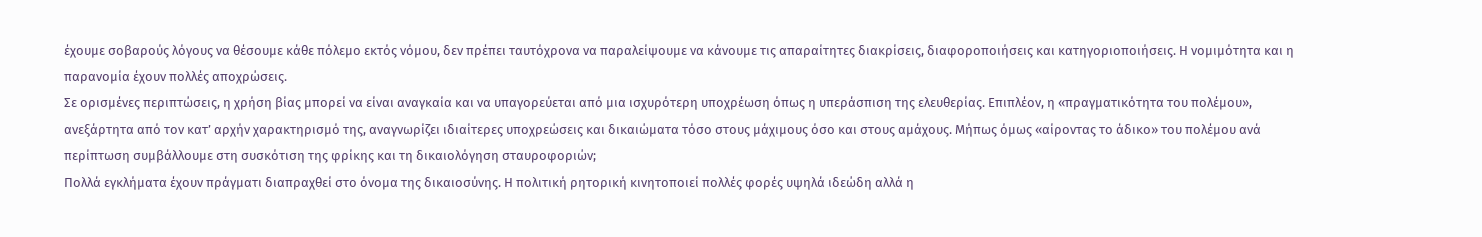έχουμε σοβαρούς λόγους να θέσουμε κάθε πόλεμο εκτός νόμου, δεν πρέπει ταυτόχρονα να παραλείψουμε να κάνουμε τις απαραίτητες διακρίσεις, διαφοροποιήσεις και κατηγοριοποιήσεις. Η νομιμότητα και η παρανομία έχουν πολλές αποχρώσεις.
Σε ορισμένες περιπτώσεις, η χρήση βίας μπορεί να είναι αναγκαία και να υπαγορεύεται από μια ισχυρότερη υποχρέωση όπως η υπεράσπιση της ελευθερίας. Επιπλέον, η «πραγματικότητα του πολέμου», ανεξάρτητα από τον κατ’ αρχήν χαρακτηρισμό της, αναγνωρίζει ιδιαίτερες υποχρεώσεις και δικαιώματα τόσο στους μάχιμους όσο και στους αμάχους. Μήπως όμως «αίροντας το άδικο» του πολέμου ανά περίπτωση συμβάλλουμε στη συσκότιση της φρίκης και τη δικαιολόγηση σταυροφοριών;
Πολλά εγκλήματα έχουν πράγματι διαπραχθεί στο όνομα της δικαιοσύνης. Η πολιτική ρητορική κινητοποιεί πολλές φορές υψηλά ιδεώδη αλλά η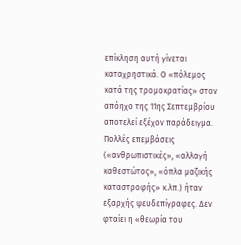επίκληση αυτή γίνεται καταχρηστικά. Ο «πόλεμος κατά της τρομοκρατίας» στον απόηχο της 11ης Σεπτεμβρίου αποτελεί εξέχον παράδειγμα. Πολλές επεμβάσεις («ανθρωπιστικές», «αλλαγή καθεστώτος», «όπλα μαζικής καταστροφής» κ.λπ.) ήταν εξαρχής ψευδεπίγραφες. Δεν φταίει η «θεωρία του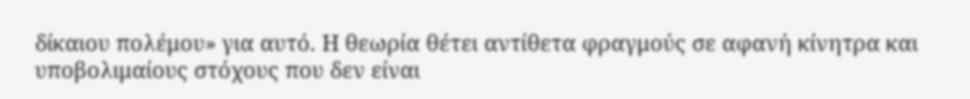δίκαιου πολέμου» για αυτό. Η θεωρία θέτει αντίθετα φραγμούς σε αφανή κίνητρα και υποβολιμαίους στόχους που δεν είναι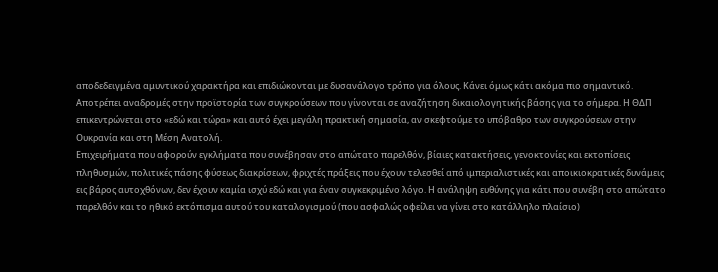αποδεδειγμένα αμυντικού χαρακτήρα και επιδιώκονται με δυσανάλογο τρόπο για όλους. Κάνει όμως κάτι ακόμα πιο σημαντικό. Αποτρέπει αναδρομές στην προϊστορία των συγκρούσεων που γίνονται σε αναζήτηση δικαιολογητικής βάσης για το σήμερα. Η ΘΔΠ επικεντρώνεται στο «εδώ και τώρα» και αυτό έχει μεγάλη πρακτική σημασία, αν σκεφτούμε το υπόβαθρο των συγκρούσεων στην Ουκρανία και στη Μέση Ανατολή.
Επιχειρήματα που αφορούν εγκλήματα που συνέβησαν στο απώτατο παρελθόν, βίαιες κατακτήσεις, γενοκτονίες και εκτοπίσεις πληθυσμών, πολιτικές πάσης φύσεως διακρίσεων, φριχτές πράξεις που έχουν τελεσθεί από ιμπεριαλιστικές και αποικιοκρατικές δυνάμεις εις βάρος αυτοχθόνων, δεν έχουν καμία ισχύ εδώ και για έναν συγκεκριμένο λόγο. Η ανάληψη ευθύνης για κάτι που συνέβη στο απώτατο παρελθόν και το ηθικό εκτόπισμα αυτού του καταλογισμού (που ασφαλώς οφείλει να γίνει στο κατάλληλο πλαίσιο)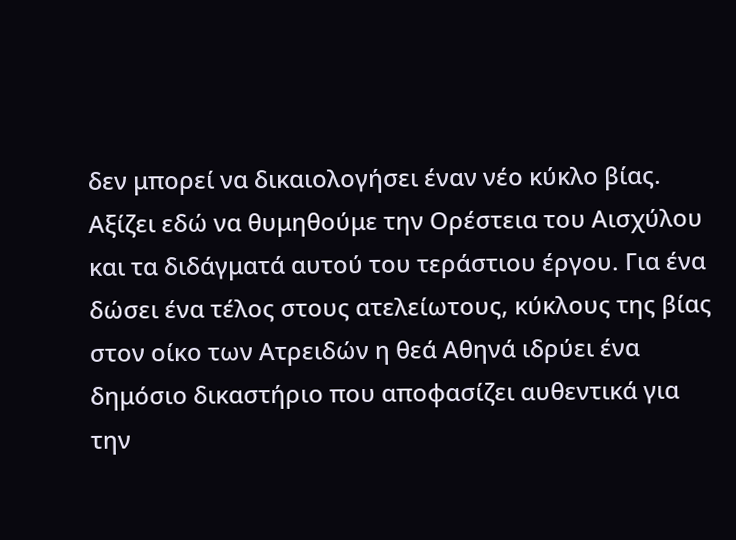δεν μπορεί να δικαιολογήσει έναν νέο κύκλο βίας. Αξίζει εδώ να θυμηθούμε την Ορέστεια του Αισχύλου και τα διδάγματά αυτού του τεράστιου έργου. Για ένα δώσει ένα τέλος στους ατελείωτους, κύκλους της βίας στον οίκο των Ατρειδών η θεά Αθηνά ιδρύει ένα δημόσιο δικαστήριο που αποφασίζει αυθεντικά για την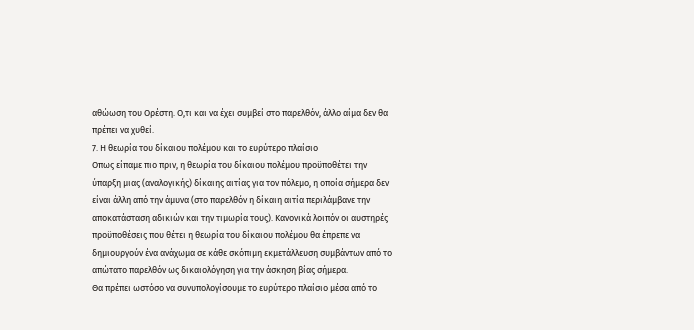αθώωση του Ορέστη. Ο,τι και να έχει συμβεί στο παρελθόν, άλλο αίμα δεν θα πρέπει να χυθεί.
7. Η θεωρία του δίκαιου πολέμου και το ευρύτερο πλαίσιο
Οπως είπαμε πιο πριν, η θεωρία του δίκαιου πολέμου προϋποθέτει την ύπαρξη μιας (αναλογικής) δίκαιης αιτίας για τον πόλεμο, η οποία σήμερα δεν είναι άλλη από την άμυνα (στο παρελθόν η δίκαιη αιτία περιλάμβανε την αποκατάσταση αδικιών και την τιμωρία τους). Κανονικά λοιπόν οι αυστηρές προϋποθέσεις που θέτει η θεωρία του δίκαιου πολέμου θα έπρεπε να δημιουργούν ένα ανάχωμα σε κάθε σκόπιμη εκμετάλλευση συμβάντων από το απώτατο παρελθόν ως δικαιολόγηση για την άσκηση βίας σήμερα.
Θα πρέπει ωστόσο να συνυπολογίσουμε το ευρύτερο πλαίσιο μέσα από το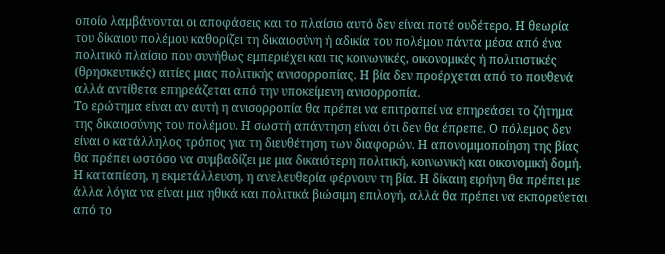οποίο λαμβάνονται οι αποφάσεις και το πλαίσιο αυτό δεν είναι ποτέ ουδέτερο. Η θεωρία του δίκαιου πολέμου καθορίζει τη δικαιοσύνη ή αδικία του πολέμου πάντα μέσα από ένα πολιτικό πλαίσιο που συνήθως εμπεριέχει και τις κοινωνικές, οικονομικές ή πολιτιστικές (θρησκευτικές) αιτίες μιας πολιτικής ανισορροπίας. Η βία δεν προέρχεται από το πουθενά αλλά αντίθετα επηρεάζεται από την υποκείμενη ανισορροπία.
Το ερώτημα είναι αν αυτή η ανισορροπία θα πρέπει να επιτραπεί να επηρεάσει το ζήτημα της δικαιοσύνης του πολέμου. Η σωστή απάντηση είναι ότι δεν θα έπρεπε. Ο πόλεμος δεν είναι ο κατάλληλος τρόπος για τη διευθέτηση των διαφορών. Η απονομιμοποίηση της βίας θα πρέπει ωστόσο να συμβαδίζει με μια δικαιότερη πολιτική, κοινωνική και οικονομική δομή. Η καταπίεση, η εκμετάλλευση, η ανελευθερία φέρνουν τη βία. Η δίκαιη ειρήνη θα πρέπει με άλλα λόγια να είναι μια ηθικά και πολιτικά βιώσιμη επιλογή, αλλά θα πρέπει να εκπορεύεται από το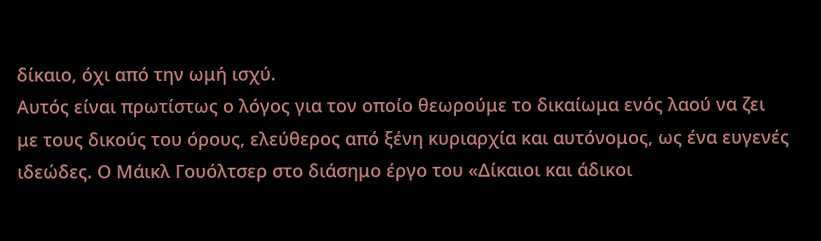δίκαιο, όχι από την ωμή ισχύ.
Αυτός είναι πρωτίστως ο λόγος για τον οποίο θεωρούμε το δικαίωμα ενός λαού να ζει με τους δικούς του όρους, ελεύθερος από ξένη κυριαρχία και αυτόνομος, ως ένα ευγενές ιδεώδες. Ο Μάικλ Γουόλτσερ στο διάσημο έργο του «Δίκαιοι και άδικοι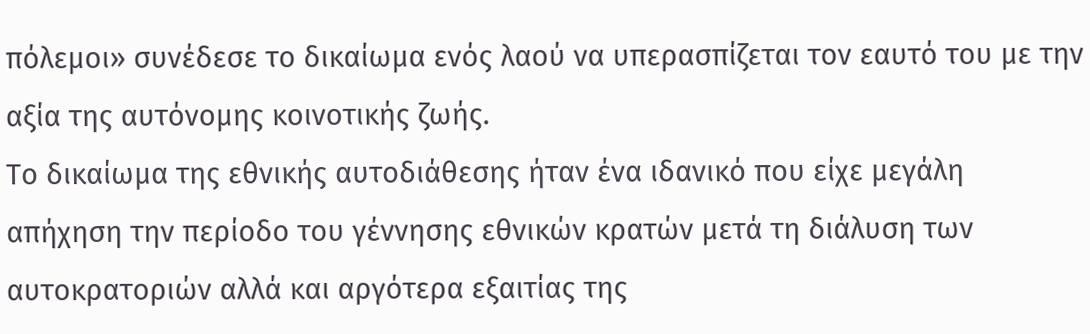πόλεμοι» συνέδεσε το δικαίωμα ενός λαού να υπερασπίζεται τον εαυτό του με την αξία της αυτόνομης κοινοτικής ζωής.
Το δικαίωμα της εθνικής αυτοδιάθεσης ήταν ένα ιδανικό που είχε μεγάλη απήχηση την περίοδο του γέννησης εθνικών κρατών μετά τη διάλυση των αυτοκρατοριών αλλά και αργότερα εξαιτίας της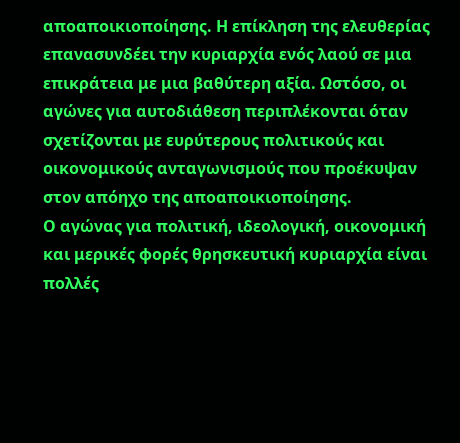αποαποικιοποίησης. Η επίκληση της ελευθερίας επανασυνδέει την κυριαρχία ενός λαού σε μια επικράτεια με μια βαθύτερη αξία. Ωστόσο, οι αγώνες για αυτοδιάθεση περιπλέκονται όταν σχετίζονται με ευρύτερους πολιτικούς και οικονομικούς ανταγωνισμούς που προέκυψαν στον απόηχο της αποαποικιοποίησης.
Ο αγώνας για πολιτική, ιδεολογική, οικονομική και μερικές φορές θρησκευτική κυριαρχία είναι πολλές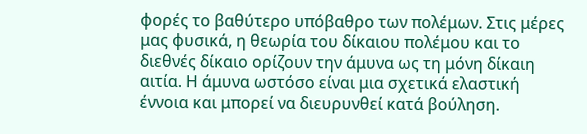φορές το βαθύτερο υπόβαθρο των πολέμων. Στις μέρες μας φυσικά, η θεωρία του δίκαιου πολέμου και το διεθνές δίκαιο ορίζουν την άμυνα ως τη μόνη δίκαιη αιτία. Η άμυνα ωστόσο είναι μια σχετικά ελαστική έννοια και μπορεί να διευρυνθεί κατά βούληση.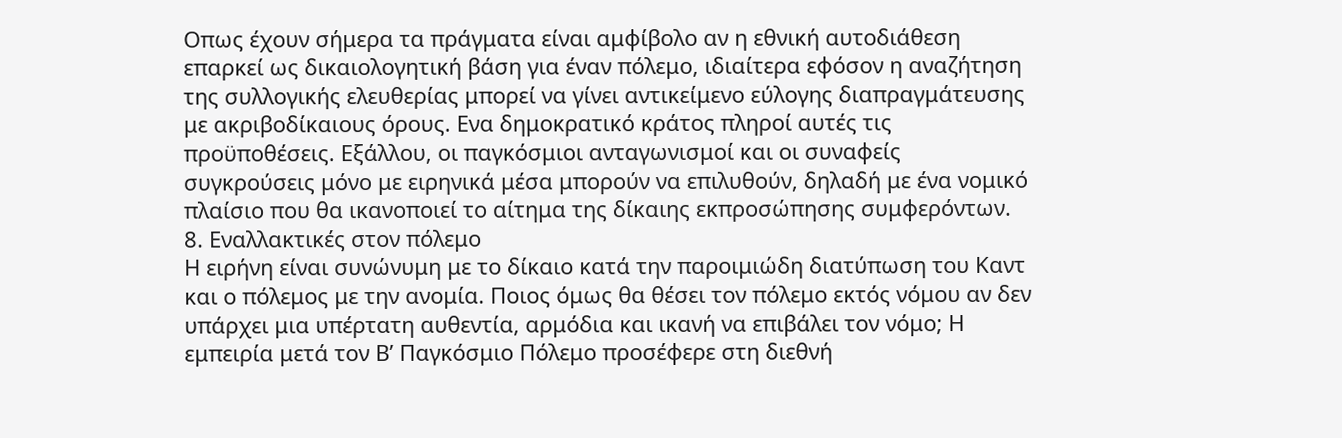Οπως έχουν σήμερα τα πράγματα είναι αμφίβολο αν η εθνική αυτοδιάθεση επαρκεί ως δικαιολογητική βάση για έναν πόλεμο, ιδιαίτερα εφόσον η αναζήτηση της συλλογικής ελευθερίας μπορεί να γίνει αντικείμενο εύλογης διαπραγμάτευσης με ακριβοδίκαιους όρους. Ενα δημοκρατικό κράτος πληροί αυτές τις προϋποθέσεις. Εξάλλου, οι παγκόσμιοι ανταγωνισμοί και οι συναφείς συγκρούσεις μόνο με ειρηνικά μέσα μπορούν να επιλυθούν, δηλαδή με ένα νομικό πλαίσιο που θα ικανοποιεί το αίτημα της δίκαιης εκπροσώπησης συμφερόντων.
8. Εναλλακτικές στον πόλεμο
Η ειρήνη είναι συνώνυμη με το δίκαιο κατά την παροιμιώδη διατύπωση του Καντ και ο πόλεμος με την ανομία. Ποιος όμως θα θέσει τον πόλεμο εκτός νόμου αν δεν υπάρχει μια υπέρτατη αυθεντία, αρμόδια και ικανή να επιβάλει τον νόμο; Η εμπειρία μετά τον Β’ Παγκόσμιο Πόλεμο προσέφερε στη διεθνή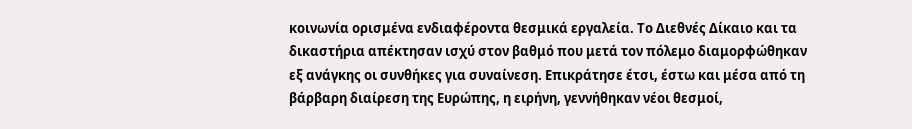κοινωνία ορισμένα ενδιαφέροντα θεσμικά εργαλεία. Το Διεθνές Δίκαιο και τα δικαστήρια απέκτησαν ισχύ στον βαθμό που μετά τον πόλεμο διαμορφώθηκαν εξ ανάγκης οι συνθήκες για συναίνεση. Επικράτησε έτσι, έστω και μέσα από τη βάρβαρη διαίρεση της Ευρώπης, η ειρήνη, γεννήθηκαν νέοι θεσμοί,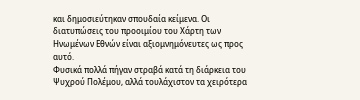και δημοσιεύτηκαν σπουδαία κείμενα. Οι διατυπώσεις του προοιμίου του Χάρτη των Ηνωμένων Εθνών είναι αξιομνημόνευτες ως προς αυτό.
Φυσικά πολλά πήγαν στραβά κατά τη διάρκεια του Ψυχρού Πολέμου, αλλά τουλάχιστον τα χειρότερα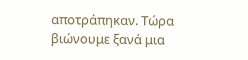αποτράπηκαν. Τώρα βιώνουμε ξανά μια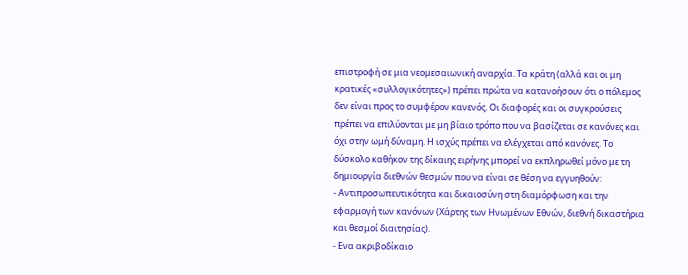επιστροφή σε μια νεομεσαιωνική αναρχία. Τα κράτη (αλλά και οι μη κρατικές «συλλογικότητες») πρέπει πρώτα να κατανοήσουν ότι ο πόλεμος δεν είναι προς το συμφέρον κανενός. Οι διαφορές και οι συγκρούσεις πρέπει να επιλύονται με μη βίαιο τρόπο που να βασίζεται σε κανόνες και όχι στην ωμή δύναμη. Η ισχύς πρέπει να ελέγχεται από κανόνες. Το δύσκολο καθήκον της δίκαιης ειρήνης μπορεί να εκπληρωθεί μόνο με τη δημιουργία διεθνών θεσμών που να είναι σε θέση να εγγυηθούν:
- Αντιπροσωπευτικότητα και δικαιοσύνη στη διαμόρφωση και την εφαρμογή των κανόνων (Χάρτης των Ηνωμένων Εθνών, διεθνή δικαστήρια και θεσμοί διαιτησίας).
- Ενα ακριβοδίκαιο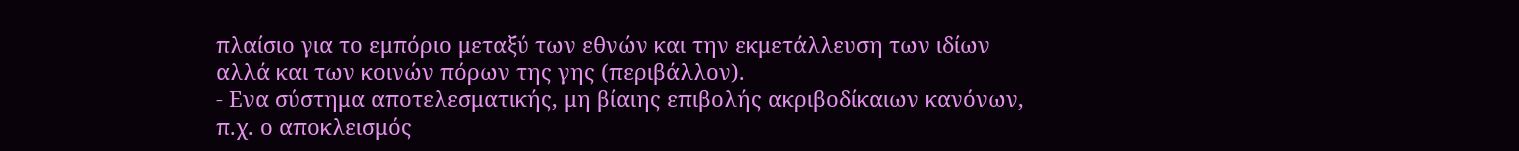πλαίσιο για το εμπόριο μεταξύ των εθνών και την εκμετάλλευση των ιδίων αλλά και των κοινών πόρων της γης (περιβάλλον).
- Ενα σύστημα αποτελεσματικής, μη βίαιης επιβολής ακριβοδίκαιων κανόνων, π.χ. ο αποκλεισμός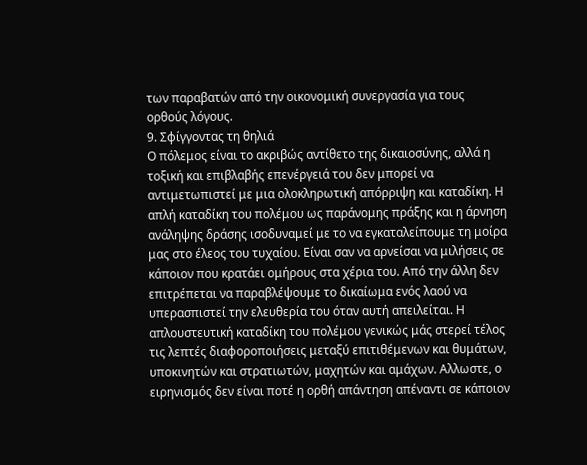των παραβατών από την οικονομική συνεργασία για τους ορθούς λόγους.
9. Σφίγγοντας τη θηλιά
Ο πόλεμος είναι το ακριβώς αντίθετο της δικαιοσύνης, αλλά η τοξική και επιβλαβής επενέργειά του δεν μπορεί να αντιμετωπιστεί με μια ολοκληρωτική απόρριψη και καταδίκη. Η απλή καταδίκη του πολέμου ως παράνομης πράξης και η άρνηση ανάληψης δράσης ισοδυναμεί με το να εγκαταλείπουμε τη μοίρα μας στο έλεος του τυχαίου. Είναι σαν να αρνείσαι να μιλήσεις σε κάποιον που κρατάει ομήρους στα χέρια του. Από την άλλη δεν επιτρέπεται να παραβλέψουμε το δικαίωμα ενός λαού να υπερασπιστεί την ελευθερία του όταν αυτή απειλείται. Η απλουστευτική καταδίκη του πολέμου γενικώς μάς στερεί τέλος τις λεπτές διαφοροποιήσεις μεταξύ επιτιθέμενων και θυμάτων, υποκινητών και στρατιωτών, μαχητών και αμάχων. Αλλωστε, ο ειρηνισμός δεν είναι ποτέ η ορθή απάντηση απέναντι σε κάποιον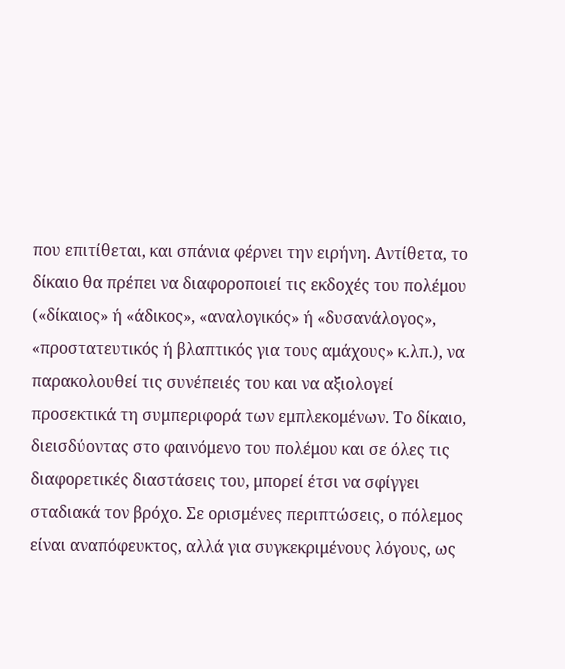που επιτίθεται, και σπάνια φέρνει την ειρήνη. Αντίθετα, το δίκαιο θα πρέπει να διαφοροποιεί τις εκδοχές του πολέμου («δίκαιος» ή «άδικος», «αναλογικός» ή «δυσανάλογος», «προστατευτικός ή βλαπτικός για τους αμάχους» κ.λπ.), να παρακολουθεί τις συνέπειές του και να αξιολογεί προσεκτικά τη συμπεριφορά των εμπλεκομένων. Το δίκαιο, διεισδύοντας στο φαινόμενο του πολέμου και σε όλες τις διαφορετικές διαστάσεις του, μπορεί έτσι να σφίγγει σταδιακά τον βρόχο. Σε ορισμένες περιπτώσεις, ο πόλεμος είναι αναπόφευκτος, αλλά για συγκεκριμένους λόγους, ως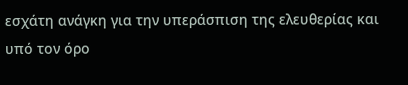εσχάτη ανάγκη για την υπεράσπιση της ελευθερίας και υπό τον όρο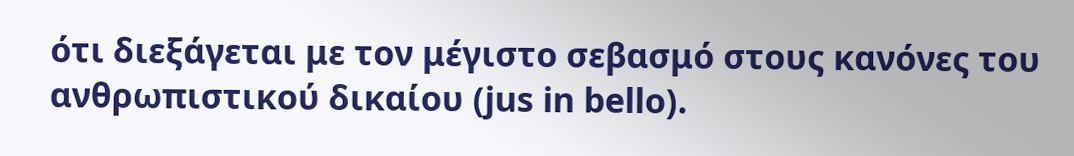ότι διεξάγεται με τον μέγιστο σεβασμό στους κανόνες του ανθρωπιστικού δικαίου (jus in bello).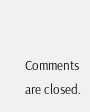Comments are closed.